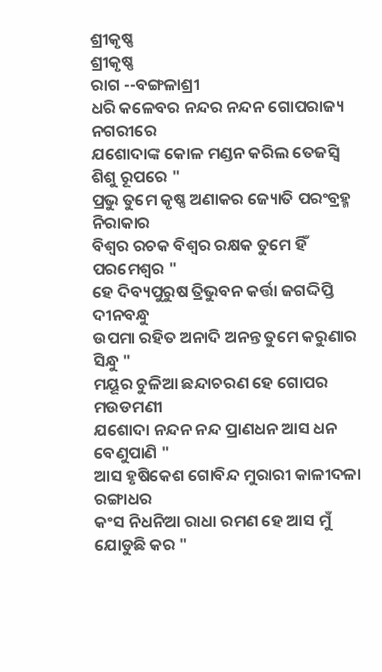ଶ୍ରୀକୃଷ୍ଣ
ଶ୍ରୀକୃଷ୍ଣ
ରାଗ --ବଙ୍ଗଳାଶ୍ରୀ
ଧରି କଳେବର ନନ୍ଦର ନନ୍ଦନ ଗୋପରାଜ୍ୟ ନଗରୀରେ
ଯଶୋଦାଙ୍କ କୋଳ ମଣ୍ଡନ କରିଲ ତେଜସ୍ୱି ଶିଶୁ ରୂପରେ "
ପ୍ରଭୁ ତୁମେ କୃଷ୍ଣ ଅଣାକର ଜ୍ୟୋତି ପରଂବ୍ରହ୍ମ ନିରାକାର
ବିଶ୍ୱର ରଚକ ବିଶ୍ୱର ରକ୍ଷକ ତୁମେ ହିଁ ପରମେଶ୍ୱର "
ହେ ଦିବ୍ୟପୁରୁଷ ତ୍ରିଭୁବନ କର୍ତ୍ତା ଜଗଦ୍ଦିପ୍ତି ଦୀନବନ୍ଧୁ
ଉପମା ରହିତ ଅନାଦି ଅନନ୍ତ ତୁମେ କରୁଣାର ସିନ୍ଧୁ "
ମୟୂର ଚୁଳିଆ ଛନ୍ଦାଚରଣ ହେ ଗୋପର ମଉଡମଣୀ
ଯଶୋଦା ନନ୍ଦନ ନନ୍ଦ ପ୍ରାଣଧନ ଆସ ଧନ ବେଣୁପାଣି "
ଆସ ହୃଷିକେଶ ଗୋବିନ୍ଦ ମୁରାରୀ କାଳୀଦଳା ରଙ୍ଗାଧର
କଂସ ନିଧନିଆ ରାଧା ରମଣ ହେ ଆସ ମୁଁ ଯୋଡୁଛି କର "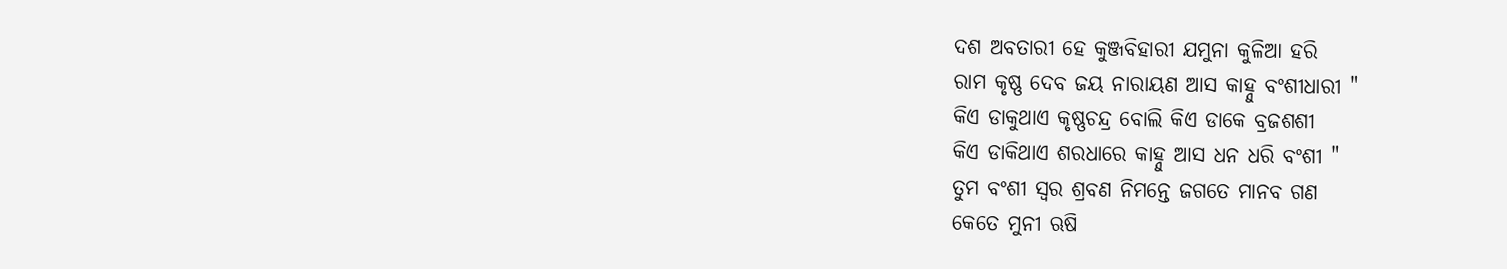ଦଶ ଅବତାରୀ ହେ କୁଞ୍ଜବିହାରୀ ଯମୁନା କୁଳିଆ ହରି
ରାମ କୃଷ୍ଣ ଦେବ ଜୟ ନାରାୟଣ ଆସ କାହ୍ନୁ ବଂଶୀଧାରୀ "
କିଏ ଡାକୁଥାଏ କୃଷ୍ଣଚନ୍ଦ୍ର ବୋଲି କିଏ ଡାକେ ବ୍ରଜଶଶୀ
କିଏ ଡାକିଥାଏ ଶରଧାରେ କାହ୍ନୁ ଆସ ଧନ ଧରି ବଂଶୀ "
ତୁମ ବଂଶୀ ସ୍ୱର ଶ୍ରବଣ ନିମନ୍ତେ ଜଗତେ ମାନବ ଗଣ
କେତେ ମୁନୀ ଋଷି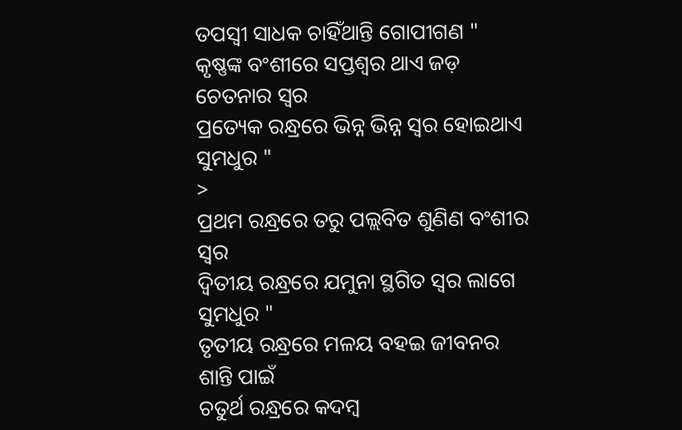ତପସ୍ୱୀ ସାଧକ ଚାହିଁଥାନ୍ତି ଗୋପୀଗଣ "
କୃଷ୍ଣଙ୍କ ବଂଶୀରେ ସପ୍ତଶ୍ୱର ଥାଏ ଜଡ଼ ଚେତନାର ସ୍ୱର
ପ୍ରତ୍ୟେକ ରନ୍ଧ୍ରରେ ଭିନ୍ନ ଭିନ୍ନ ସ୍ୱର ହୋଇଥାଏ ସୁମଧୁର "
>
ପ୍ରଥମ ରନ୍ଧ୍ରରେ ତରୁ ପଲ୍ଲବିତ ଶୁଣିଣ ବଂଶୀର ସ୍ୱର
ଦ୍ୱିତୀୟ ରନ୍ଧ୍ରରେ ଯମୁନା ସ୍ଥଗିତ ସ୍ୱର ଲାଗେ ସୁମଧୁର "
ତୃତୀୟ ରନ୍ଧ୍ରରେ ମଳୟ ବହଇ ଜୀବନର ଶାନ୍ତି ପାଇଁ
ଚତୁର୍ଥ ରନ୍ଧ୍ରରେ କଦମ୍ବ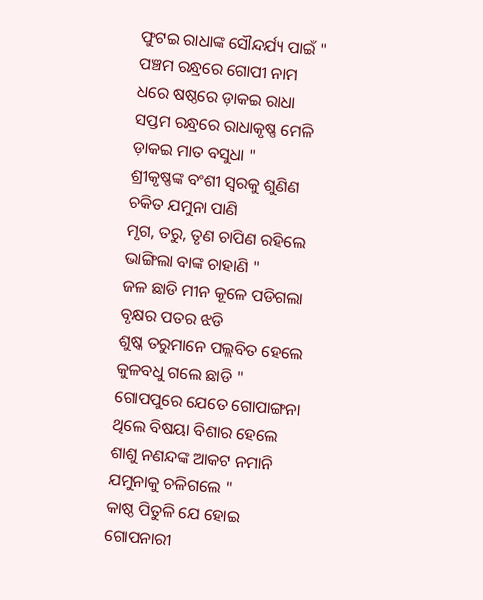ଫୁଟଇ ରାଧାଙ୍କ ସୌନ୍ଦର୍ଯ୍ୟ ପାଇଁ "
ପଞ୍ଚମ ରନ୍ଧ୍ରରେ ଗୋପୀ ନାମ ଧରେ ଷଷ୍ଠରେ ଡ଼ାକଇ ରାଧା
ସପ୍ତମ ରନ୍ଧ୍ରରେ ରାଧାକୃଷ୍ଣ ମେଳି ଡ଼ାକଇ ମାତ ବସୁଧା "
ଶ୍ରୀକୃଷ୍ଣଙ୍କ ବଂଶୀ ସ୍ୱରକୁ ଶୁଣିଣ ଚକିତ ଯମୁନା ପାଣି
ମୃଗ, ତରୁ, ତୃଣ ଚାପିଣ ରହିଲେ ଭାଙ୍ଗିଲା ବାଙ୍କ ଚାହାଣି "
ଜଳ ଛାଡି ମୀନ କୂଳେ ପଡିଗଲା ବୃକ୍ଷର ପତର ଝଡି
ଶୁଷ୍କ ତରୁମାନେ ପଲ୍ଲବିତ ହେଲେ କୁଳବଧୁ ଗଲେ ଛାଡି "
ଗୋପପୁରେ ଯେତେ ଗୋପାଙ୍ଗନା ଥିଲେ ବିଷୟା ବିଶାର ହେଲେ
ଶାଶୁ ନଣନ୍ଦଙ୍କ ଆକଟ ନମାନି ଯମୁନାକୁ ଚଳିଗଲେ "
କାଷ୍ଠ ପିତୁଳି ଯେ ହୋଇ ଗୋପନାରୀ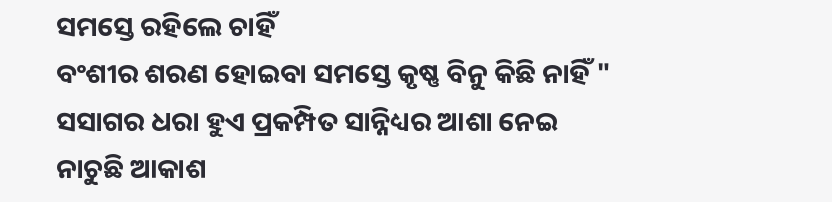ସମସ୍ତେ ରହିଲେ ଚାହିଁ
ବଂଶୀର ଶରଣ ହୋଇବା ସମସ୍ତେ କୃଷ୍ଣ ବିନୁ କିଛି ନାହିଁ "
ସସାଗର ଧରା ହୁଏ ପ୍ରକମ୍ପିତ ସାନ୍ନିଧ୍ୟର ଆଶା ନେଇ
ନାଚୁଛି ଆକାଶ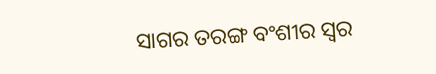ସାଗର ତରଙ୍ଗ ବଂଶୀର ସ୍ୱର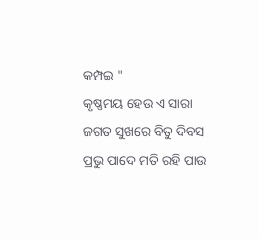କମ୍ପଇ "
କୃଷ୍ଣମୟ ହେଉ ଏ ସାରା ଜଗତ ସୁଖରେ ବିତୁ ଦିବସ
ପ୍ରଭୁ ପାଦେ ମତି ରହି ପାଉ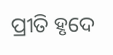ପ୍ରୀତି ହୃଦେ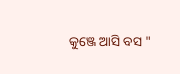କୁଞ୍ଜେ ଆସି ବସ "